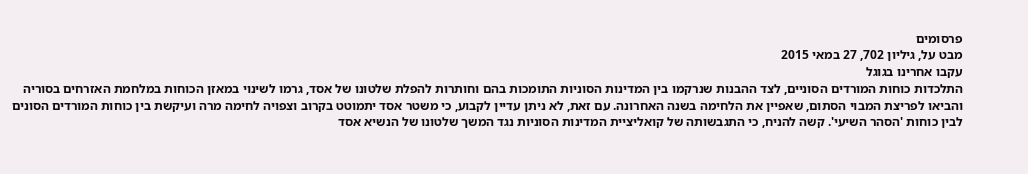פרסומים
מבט על, גיליון 702, 27 במאי 2015
עקבו אחרינו בגוגל
התלכדות כוחות המורדים הסוניים, לצד ההבנות שנרקמו בין המדינות הסוניות התומכות בהם וחותרות להפלת שלטונו של אסד, גרמו לשינוי במאזן הכוחות במלחמת האזרחים בסוריה והביאו לפריצת המבוי הסתום, שאפיין את הלחימה בשנה האחרונה. עם זאת, לא ניתן עדיין לקבוע, כי משטר אסד יתמוטט בקרוב וצפויה לחימה מרה ועיקשת בין כוחות המורדים הסונים לבין כוחות 'הסהר השיעי'. קשה להניח, כי התגבשותה של קואליציית המדינות הסוניות נגד המשך שלטונו של הנשיא אסד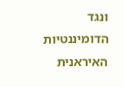ונגד הדומיננטיות האיראנית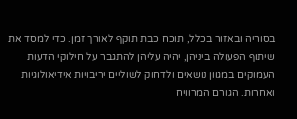בסוריה ובאזור בכלל, תוכח כבת תוקף לאורך זמן. כדי למסד את שיתוף הפעולה ביניהן, יהיה עליהן להתגבר על חילוקי הדעות העמוקים במגוון נושאים ולדחוק לשוליים יריבויות אידיאולוגיות ואחרות. הגורם המרוויח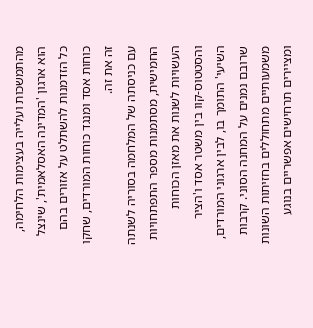מהתמשכות ועלייה בעצימות הלחימה, הוא ארגון 'המדינה האסלאמית', שינצל כל הזדמנות להשתלט על אזורים בהם כוחות אסד ומנגד כוחות המורדים, שחקו זה את זה.
עם כניסתה של המלחמה בסוריה לשנתה החמישית, מסתמנות מספר התפתחויות העשויות לשנות את מאזן הכוחות והסטטוס-קוו בין משטר אסד ו'הציר השיעי' התומך בו, לבין ארגוני המורדים, שרובם נמנים על המחנה הסוני. קרבות משמעותיים מתחוללים בחזיתות השונות ומציירים תרחישים אפשריים בנוגע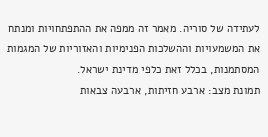לעתידה של סוריה. מאמר זה ממפה את ההתפתחויות ומנתח את המשמעויות וההשלכות הפנימיות והאזוריות של המגמות המסתמנות, בכלל זאת כלפי מדינת ישראל.
תמונת מצב: ארבע חזיתות, ארבעה צבאות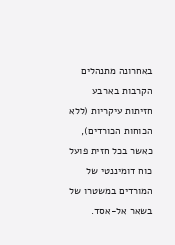באחרונה מתנהלים הקרבות בארבע חזיתות עיקריות (ללא הכוחות הכורדים), כאשר בכל חזית פועל כוח דומיננטי של המורדים במשטרו של בשאר אל-אסד.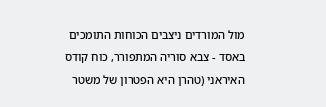מול המורדים ניצבים הכוחות התומכים באסד - צבא סוריה המתפורר, כוח קודס האיראני (טהרן היא הפטרון של משטר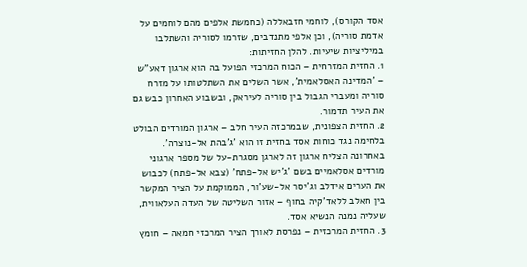אסד הקורס), לוחמי חזבאללה (כחמשת אלפים מהם לוחמים על אדמת סוריה), וכן אלפי מתנדבים, שזרמו לסוריה והשתלבו במיליציות שיעיות. להלן החזיתות:
1. החזית המזרחית – הכוח המרכזי הפועל בה הוא ארגון דאע"ש – 'המדינה האסלאמית', אשר השלים את השתלטותו על מזרח סוריה ומעברי הגבול בין סוריה לעיראק, ובשבוע האחרון כבש גם את העיר תדמור.
2. החזית הצפונית, שבמרכזה העיר חלב – ארגון המורדים הבולט בלחימה נגד כוחות אסד בחזית זו הוא 'ג'בהת אל-נוצרה'. באחרונה הצליח ארגון זה לארגן מסגרת-על של מספר ארגוני מורדים אסלאמיים בשם 'ג'יש אל-פתח' (צבא אל-פתח) לכבוש את הערים אידלב וג'יסר אל-שע'ור, הממוקמת על הציר המקשר בין חאלב ללאד'קיה בחוף – אזור השליטה של העדה העלאווית, שעליה נמנה הנשיא אסד.
3. החזית המרכזית – נפרסת לאורך הציר המרכזי חמאה – חומץ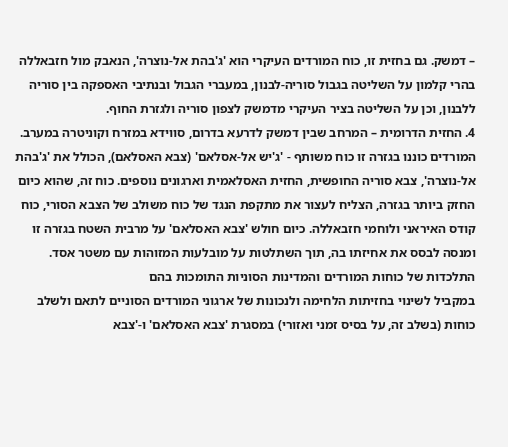– דמשק. גם בחזית זו, כוח המורדים העיקרי הוא 'ג'בהת אל-נוצרה', הנאבק מול חזבאללה בהרי קלמון על השליטה בגבול סוריה-לבנון, במעברי הגבול ובנתיבי האספקה בין סוריה ללבנון, וכן על השליטה בציר העיקרי מדמשק לצפון סוריה ולגזרת החוף.
4. החזית הדרומית – המרחב שבין דמשק לדרעא בדרום, סווידא במזרח וקוניטרה במערב. המורדים כוננו בגזרה זו כוח משותף - 'ג'יש אל-אסלאם' (צבא האסלאם), הכולל את 'ג'בהת אל-נוצרה', צבא סוריה החופשית, החזית האסלאמית וארגונים נוספים. כוח זה, שהוא כיום החזק ביותר בגזרה, הצליח לעצור את מתקפת הנגד של כוח משולב של הצבא הסורי, כוח קודס האיראני ולוחמי חזבאללה. כיום חולש 'צבא האסלאם' על מרבית השטח בגזרה זו ומנסה לבסס את אחיזתו בה, תוך השתלטות על מובלעות המזוהות עם משטר אסד.
התלכדות של כוחות המורדים והמדינות הסוניות התומכות בהם
במקביל לשינוי בחזיתות הלחימה ולנכונות של ארגוני המורדים הסוניים לתאם ולשלב כוחות (בשלב זה, על בסיס זמני ואזורי) במסגרת 'צבא האסלאם' ו-'צבא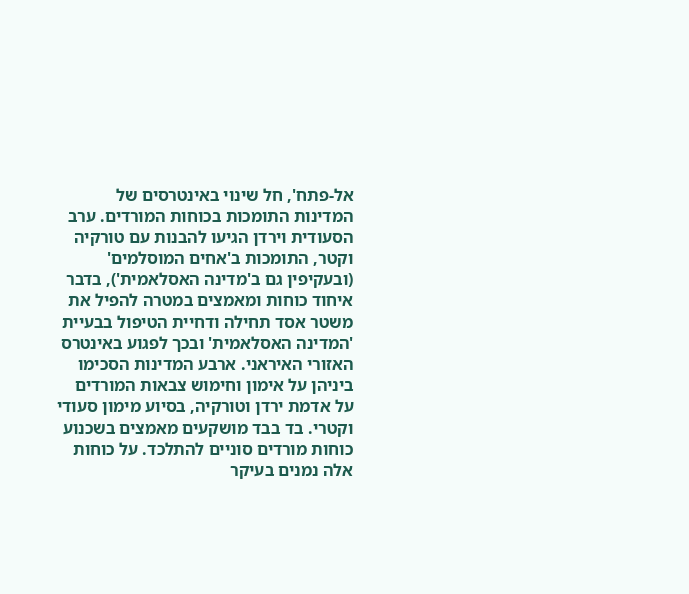אל-פתח', חל שינוי באינטרסים של המדינות התומכות בכוחות המורדים. ערב הסעודית וירדן הגיעו להבנות עם טורקיה וקטר, התומכות ב'אחים המוסלמים' (ובעקיפין גם ב'מדינה האסלאמית'), בדבר איחוד כוחות ומאמצים במטרה להפיל את משטר אסד תחילה ודחיית הטיפול בבעיית 'המדינה האסלאמית' ובכך לפגוע באינטרס האזורי האיראני. ארבע המדינות הסכימו ביניהן על אימון וחימוש צבאות המורדים על אדמת ירדן וטורקיה, בסיוע מימון סעודי וקטרי. בד בבד מושקעים מאמצים בשכנוע כוחות מורדים סוניים להתלכד. על כוחות אלה נמנים בעיקר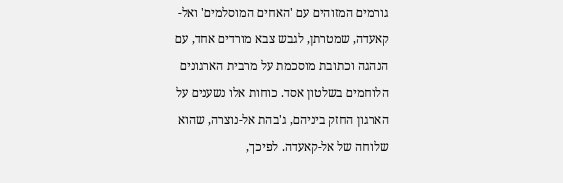גורמים המזוהים עם 'האחים המוסלמים' ואל-קאעדה, שמטרתן, לגבש צבא מורדים אחד, עם הנהגה וכתובת מוסכמת על מרבית הארגונים הלוחמים בשלטון אסד. כוחות אלו נשענים על הארגון החזק ביניהם, ג'בהת אל-נוצרה, שהוא שלוחה של אל-קאעדה. לפיכך,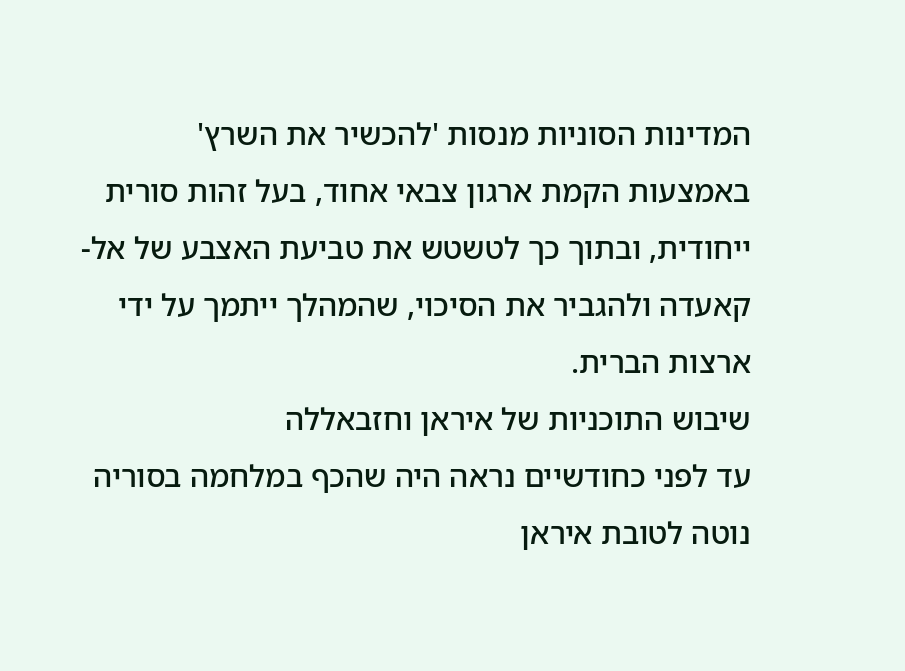המדינות הסוניות מנסות 'להכשיר את השרץ' באמצעות הקמת ארגון צבאי אחוד, בעל זהות סורית ייחודית, ובתוך כך לטשטש את טביעת האצבע של אל-קאעדה ולהגביר את הסיכוי, שהמהלך ייתמך על ידי ארצות הברית.
שיבוש התוכניות של איראן וחזבאללה
עד לפני כחודשיים נראה היה שהכף במלחמה בסוריה נוטה לטובת איראן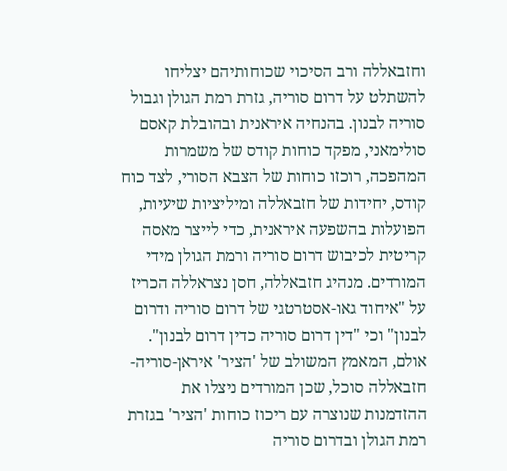וחזבאללה ורב הסיכוי שכוחותיהם יצליחו להשתלט על דרום סוריה, גזרת רמת הגולן וגבול סוריה לבנון. בהנחיה איראנית ובהובלת קאסם סולימאני, מפקד כוחות קודס של משמרות המהפכה, רוכזו כוחות של הצבא הסורי, לצד כוח קודס, יחידות של חזבאללה ומיליציות שיעיות, הפועלות בהשפעה איראנית, כדי לייצר מאסה קריטית לכיבוש דרום סוריה ורמת הגולן מידי המורדים. מנהיג חזבאללה, חסן נצראללה הכריז על "איחוד גאו-אסטרטגי של דרום סוריה ודרום לבנון" וכי "דין דרום סוריה כדין דרום לבנון". אולם, המאמץ המשולב של 'הציר' איראן-סוריה-חזבאללה סוכל, שכן המורדים ניצלו את ההזדמנות שנוצרה עם ריכוז כוחות 'הציר' בגזרת רמת הגולן ובדרום סוריה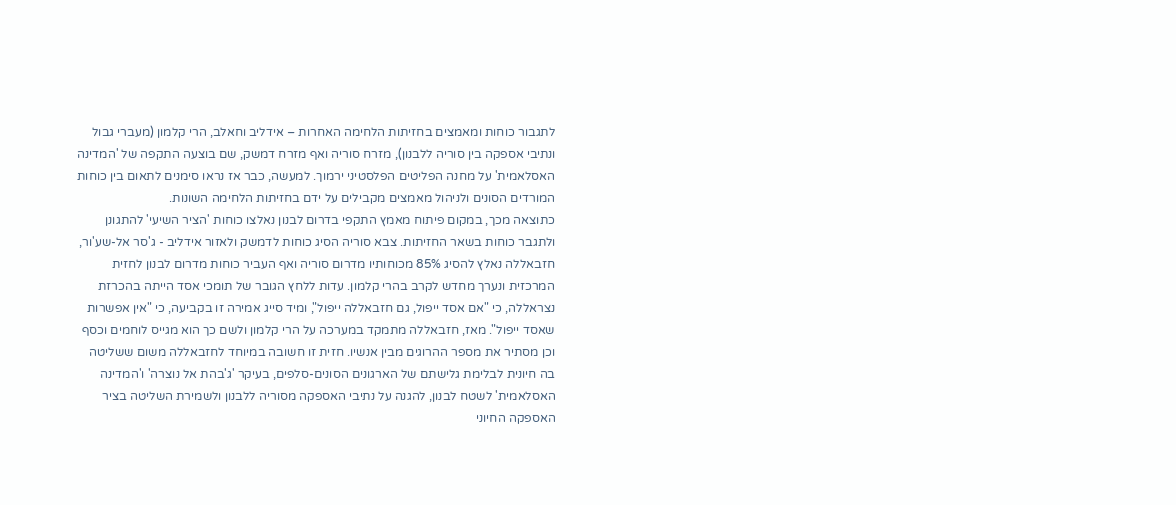לתגבור כוחות ומאמצים בחזיתות הלחימה האחרות – אידליב וחאלב, הרי קלמון (מעברי גבול ונתיבי אספקה בין סוריה ללבנון), מזרח סוריה ואף מזרח דמשק, שם בוצעה התקפה של 'המדינה האסלאמית' על מחנה הפליטים הפלסטיני ירמוך. למעשה, כבר אז נראו סימנים לתאום בין כוחות המורדים הסונים ולניהול מאמצים מקבילים על ידם בחזיתות הלחימה השונות.
כתוצאה מכך, במקום פיתוח מאמץ התקפי בדרום לבנון נאלצו כוחות 'הציר השיעי' להתגונן ולתגבר כוחות בשאר החזיתות. צבא סוריה הסיג כוחות לדמשק ולאזור אידליב - ג'סר אל-שע'ור, חזבאללה נאלץ להסיג 85% מכוחותיו מדרום סוריה ואף העביר כוחות מדרום לבנון לחזית המרכזית ונערך מחדש לקרב בהרי קלמון. עדות ללחץ הגובר של תומכי אסד הייתה בהכרזת נצראללה, כי "אם אסד ייפול, גם חזבאללה ייפול", ומיד סייג אמירה זו בקביעה, כי "אין אפשרות שאסד ייפול". מאז, חזבאללה מתמקד במערכה על הרי קלמון ולשם כך הוא מגייס לוחמים וכסף וכן מסתיר את מספר ההרוגים מבין אנשיו. חזית זו חשובה במיוחד לחזבאללה משום ששליטה בה חיונית לבלימת גלישתם של הארגונים הסונים-סלפים, בעיקר 'ג'בהת אל נוצרה' ו'המדינה האסלאמית' לשטח לבנון, להגנה על נתיבי האספקה מסוריה ללבנון ולשמירת השליטה בציר האספקה החיוני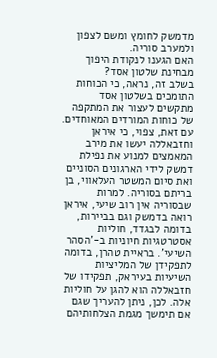מדמשק לחומץ ומשם לצפון ולמערב סוריה.
האם הגענו לנקודת היפוך מבחינת שלטון אסד?
בשלב זה, נראה, כי הכוחות התומכים בשלטון אסד מתקשים לעצור את המתקפה של כוחות המורדים המאוחדים. עם זאת, צפוי, כי איראן וחזבאללה יעשו את מירב המאמצים למנוע את נפילת דמשק לידי הארגונים הסוניים ואת סיום המשטר העלאווי, בן בריתם בסוריה. למרות שבסוריה אין רוב שיעי, איראן רואה בדמשק וגם בביירות, בדומה לבגדד, חוליות אסטרטגיות חיוניות ב-'הסהר השיעי'. בראיית טהרן, בדומה לתפקידן של המליציות השיעיות בעיראק, תפקידו של חזבאללה הוא להגן על חוליות אלה. לכן, ניתן להעריך שגם אם תימשך מגמת הצלחותיהם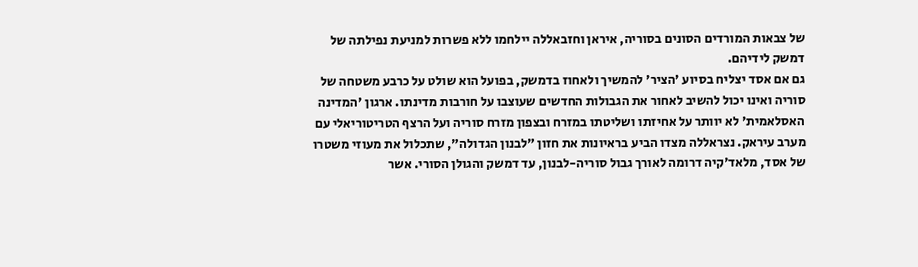של צבאות המורדים הסונים בסוריה, איראן וחזבאללה יילחמו ללא פשרות למניעת נפילתה של דמשק לידיהם.
גם אם אסד יצליח בסיוע 'הציר' להמשיך ולאחוז בדמשק, בפועל הוא שולט על כרבע משטחה של סוריה ואינו יכול להשיב לאחור את הגבולות החדשים שעוצבו על חורבות מדינתו. ארגון 'המדינה האסלאמית' לא יוותר על אחיזתו ושליטתו במזרח ובצפון מזרח סוריה ועל הרצף הטריטוריאלי עם מערב עיראק. נצראללה מצדו הביע בראיונות את חזון "לבנון הגדולה", שתכלול את מעוזי משטרו של אסד, מלאד'קיה דרומה לאורך גבול סוריה-לבנון, עד דמשק והגולן הסורי. אשר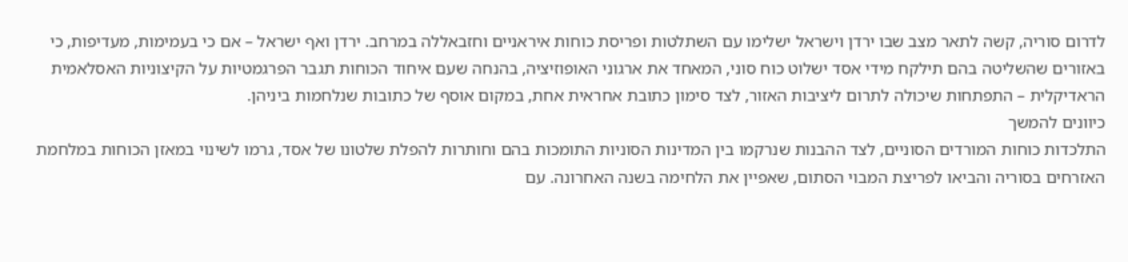לדרום סוריה, קשה לתאר מצב שבו ירדן וישראל ישלימו עם השתלטות ופריסת כוחות איראניים וחזבאללה במרחב. ירדן ואף ישראל – אם כי בעמימות, מעדיפות, כי באזורים שהשליטה בהם תילקח מידי אסד ישלוט כוח סוני, המאחד את ארגוני האופוזיציה, בהנחה שעם איחוד הכוחות תגבר הפרגמטיות על הקיצוניות האסלאמית הראדיקלית – התפתחות שיכולה לתרום ליציבות האזור, לצד סימון כתובת אחראית אחת, במקום אוסף של כתובות שנלחמות ביניהן.
כיוונים להמשך
התלכדות כוחות המורדים הסוניים, לצד ההבנות שנרקמו בין המדינות הסוניות התומכות בהם וחותרות להפלת שלטונו של אסד, גרמו לשינוי במאזן הכוחות במלחמת האזרחים בסוריה והביאו לפריצת המבוי הסתום, שאפיין את הלחימה בשנה האחרונה. עם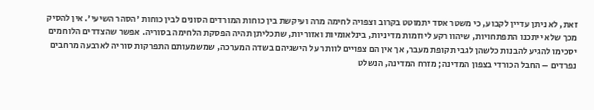זאת, לא ניתן עדיין לקבוע, כי משטר אסד יתמוטט בקרוב וצפויה לחימה מרה ועיקשת בין כוחות המורדים הסונים לבין כוחות 'הסהר השיעי'. אין להסיק מכך שלא ייתכנו התפתחויות, שיהוו רקע ליוזמות מדיניות, בינלאומיות ואזוריות, שתכליתן תהיה הפסקת הלחימה בסוריה. אפשר שהצדדים הלוחמים יסכימו להגיע להבנות כלשהן לגבי תקופת מעבר, אך אין הם צפויים לוותר על הישגיהם בשדה המערכה, שמשמעותם התפרקות סוריה לארבעה מרחבים נפרדים – החבל הכורדי בצפון המדינה; מזרח המדינה, הנשלט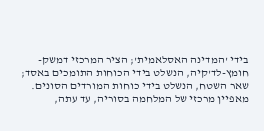בידי 'המדינה האסלאמית'; הציר המרכזי דמשק-חומץ-לד'קיה, הנשלט בידי הכוחות התומכים באסד; שאר השטח, הנשלט בידי כוחות המורדים הסונים.
מאפיין מרכזי של המלחמה בסוריה, עד עתה,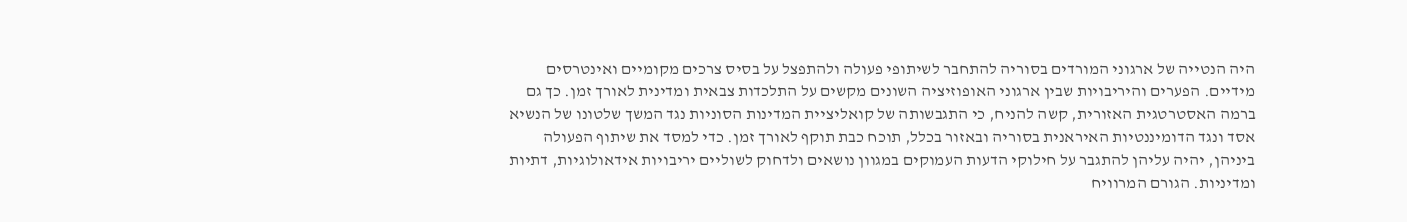היה הנטייה של ארגוני המורדים בסוריה להתחבר לשיתופי פעולה ולהתפצל על בסיס צרכים מקומיים ואינטרסים מידיים. הפערים והיריבויות שבין ארגוני האופוזיציה השונים מקשים על התלכדות צבאית ומדינית לאורך זמן. כך גם ברמה האסטרטגית האזורית, קשה להניח, כי התגבשותה של קואליציית המדינות הסוניות נגד המשך שלטונו של הנשיא אסד ונגד הדומיננטיות האיראנית בסוריה ובאזור בכלל, תוכח כבת תוקף לאורך זמן. כדי למסד את שיתוף הפעולה ביניהן, יהיה עליהן להתגבר על חילוקי הדעות העמוקים במגוון נושאים ולדחוק לשוליים יריבויות אידאולוגיות, דתיות ומדיניות. הגורם המרוויח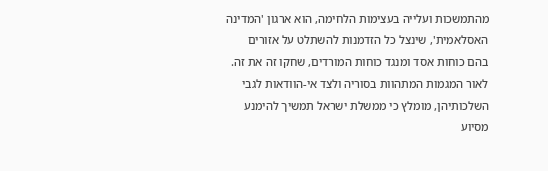מהתמשכות ועלייה בעצימות הלחימה, הוא ארגון 'המדינה האסלאמית', שינצל כל הזדמנות להשתלט על אזורים בהם כוחות אסד ומנגד כוחות המורדים, שחקו זה את זה.
לאור המגמות המתהוות בסוריה ולצד אי-הוודאות לגבי השלכותיהן, מומלץ כי ממשלת ישראל תמשיך להימנע מסיוע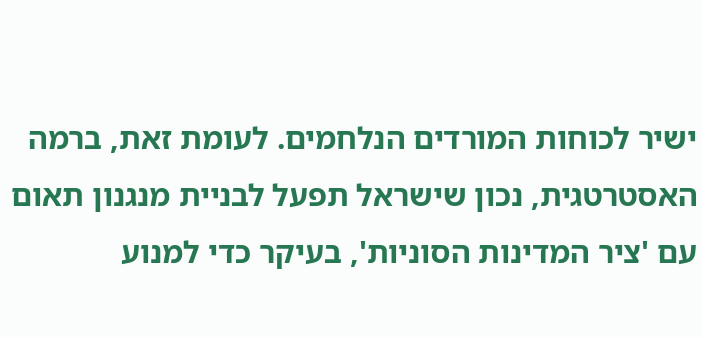ישיר לכוחות המורדים הנלחמים. לעומת זאת, ברמה האסטרטגית, נכון שישראל תפעל לבניית מנגנון תאום עם 'ציר המדינות הסוניות', בעיקר כדי למנוע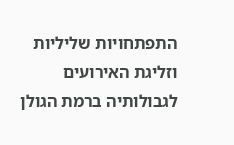התפתחויות שליליות וזליגת האירועים לגבולותיה ברמת הגולן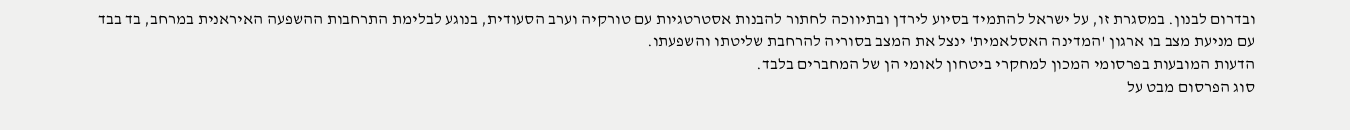ובדרום לבנון. במסגרת זו, על ישראל להתמיד בסיוע לירדן ובתיווכה לחתור להבנות אסטרטגיות עם טורקיה וערב הסעודית, בנוגע לבלימת התרחבות ההשפעה האיראנית במרחב, בד בבד עם מניעת מצב בו ארגון 'המדינה האסלאמית' ינצל את המצב בסוריה להרחבת שליטתו והשפעתו.
הדעות המובעות בפרסומי המכון למחקרי ביטחון לאומי הן של המחברים בלבד.
סוג הפרסום מבט על